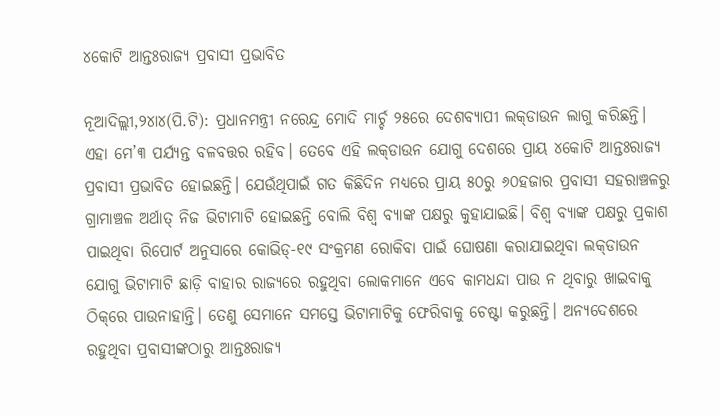୪କୋଟି ଆନ୍ତଃରାଜ୍ୟ ପ୍ରବାସୀ ପ୍ରଭାବିତ

ନୂଆଦିଲ୍ଲୀ,୨୪ା୪(ପି.ଟି): ପ୍ରଧାନମନ୍ତ୍ରୀ ନରେନ୍ଦ୍ର ମୋଦି ମାର୍ଚ୍ଚ ୨୫ରେ ଦେଶବ୍ୟାପୀ ଲକ୍‌ଡାଉନ ଲାଗୁ କରିଛନ୍ତି। ଏହା ମେ’୩ ପର୍ଯ୍ୟନ୍ତ ବଳବତ୍ତର ରହିବ। ତେବେ ଏହି ଲକ୍‌ଡାଉନ ଯୋଗୁ ଦେଶରେ ପ୍ରାୟ ୪କୋଟି ଆନ୍ତଃରାଜ୍ୟ ପ୍ରବାସୀ ପ୍ରଭାବିତ ହୋଇଛନ୍ତି। ଯେଉଁଥିପାଇଁ ଗତ କିଛିଦିନ ମଧ୍ୟରେ ପ୍ରାୟ ୫୦ରୁ ୬୦ହଜାର ପ୍ରବାସୀ ସହରାଞ୍ଚଳରୁ ଗ୍ରାମାଞ୍ଚଳ ଅର୍ଥାତ୍‌ ନିଜ ଭିଟାମାଟି ହୋଇଛନ୍ତି ବୋଲି ବିଶ୍ୱ ବ୍ୟାଙ୍କ ପକ୍ଷରୁ କୁହାଯାଇଛି। ବିଶ୍ୱ ବ୍ୟାଙ୍କ ପକ୍ଷରୁ ପ୍ରକାଶ ପାଇଥିବା ରିପୋର୍ଟ ଅନୁସାରେ କୋଭିଡ୍‌-୧୯ ସଂକ୍ରମଣ ରୋକିବା ପାଇଁ ଘୋଷଣା କରାଯାଇଥିବା ଲକ୍‌ଡାଉନ ଯୋଗୁ ଭିଟାମାଟି ଛାଡ଼ି ବାହାର ରାଜ୍ୟରେ ରହୁଥିବା ଲୋକମାନେ ଏବେ କାମଧନ୍ଦା ପାଉ ନ ଥିବାରୁ ଖାଇବାକୁ ଠିକ୍‌ରେ ପାଉନାହାନ୍ତି। ତେଣୁ ସେମାନେ ସମସ୍ତେ ଭିଟାମାଟିକୁ ଫେରିବାକୁ ଚେଷ୍ଟା କରୁଛନ୍ତି। ଅନ୍ୟଦେଶରେ ରହୁଥିବା ପ୍ରବାସୀଙ୍କଠାରୁ ଆନ୍ତଃରାଜ୍ୟ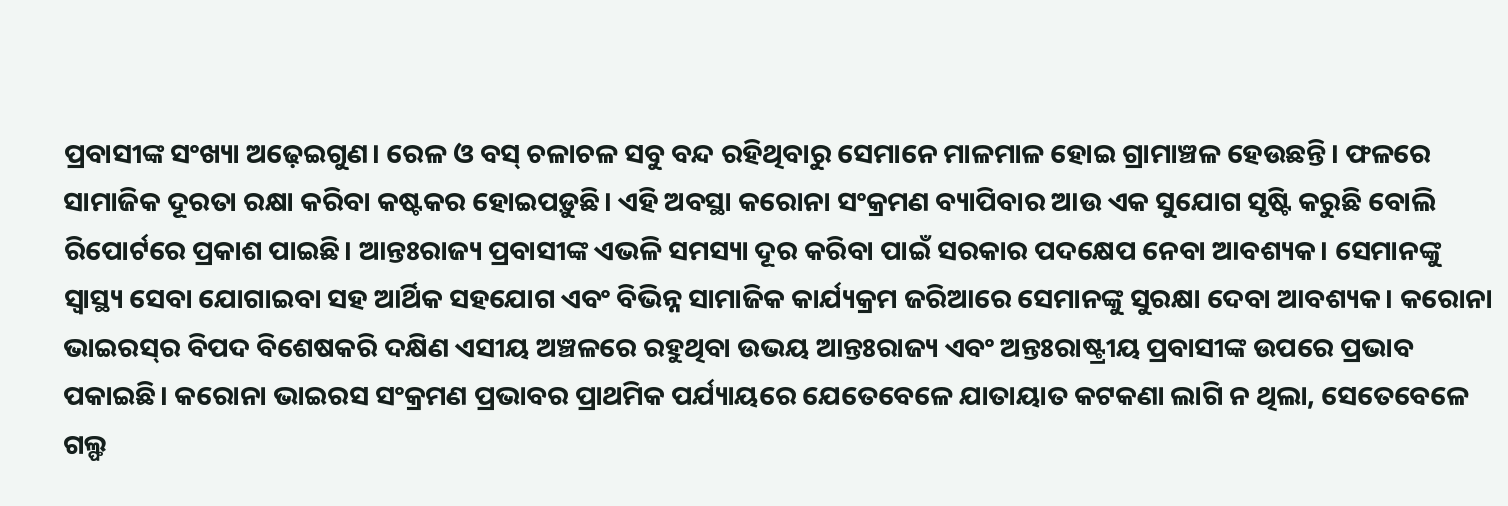ପ୍ରବାସୀଙ୍କ ସଂଖ୍ୟା ଅଢ଼େଇଗୁଣ। ରେଳ ଓ ବସ୍‌ ଚଳାଚଳ ସବୁ ବନ୍ଦ ରହିଥିବାରୁ ସେମାନେ ମାଳମାଳ ହୋଇ ଗ୍ରାମାଞ୍ଚଳ ହେଉଛନ୍ତି। ଫଳରେ ସାମାଜିକ ଦୂରତା ରକ୍ଷା କରିବା କଷ୍ଟକର ହୋଇପଡ଼ୁଛି। ଏହି ଅବସ୍ଥା କରୋନା ସଂକ୍ରମଣ ବ୍ୟାପିବାର ଆଉ ଏକ ସୁଯୋଗ ସୃଷ୍ଟି କରୁଛି ବୋଲି ରିପୋର୍ଟରେ ପ୍ରକାଶ ପାଇଛି। ଆନ୍ତଃରାଜ୍ୟ ପ୍ରବାସୀଙ୍କ ଏଭଳି ସମସ୍ୟା ଦୂର କରିବା ପାଇଁ ସରକାର ପଦକ୍ଷେପ ନେବା ଆବଶ୍ୟକ। ସେମାନଙ୍କୁ ସ୍ବାସ୍ଥ୍ୟ ସେବା ଯୋଗାଇବା ସହ ଆର୍ଥିକ ସହଯୋଗ ଏବଂ ବିଭିନ୍ନ ସାମାଜିକ କାର୍ଯ୍ୟକ୍ରମ ଜରିଆରେ ସେମାନଙ୍କୁ ସୁରକ୍ଷା ଦେବା ଆବଶ୍ୟକ। କରୋନା ଭାଇରସ୍‌ର ବିପଦ ବିଶେଷକରି ଦକ୍ଷିଣ ଏସୀୟ ଅଞ୍ଚଳରେ ରହୁଥିବା ଉଭୟ ଆନ୍ତଃରାଜ୍ୟ ଏବଂ ଅନ୍ତଃରାଷ୍ଟ୍ରୀୟ ପ୍ରବାସୀଙ୍କ ଉପରେ ପ୍ରଭାବ ପକାଇଛି। କରୋନା ଭାଇରସ ସଂକ୍ରମଣ ପ୍ରଭାବର ପ୍ରାଥମିକ ପର୍ଯ୍ୟାୟରେ ଯେତେବେଳେ ଯାତାୟାତ କଟକଣା ଲାଗି ନ ଥିଲା, ସେତେବେଳେ ଗଲ୍ଫ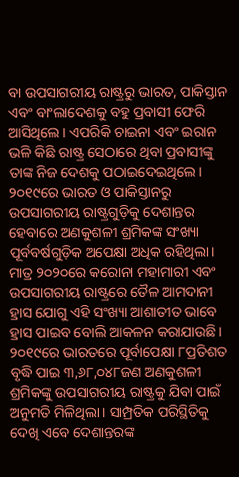ବା ଉପସାଗରୀୟ ରାଷ୍ଟ୍ରରୁ ଭାରତ, ପାକିସ୍ତାନ ଏବଂ ବାଂଲାଦେଶକୁ ବହୁ ପ୍ରବାସୀ ଫେରି ଆସିଥିଲେ। ଏପରିକି ଚାଇନା ଏବଂ ଇରାନ ଭଳି କିଛି ରାଷ୍ଟ୍ର ସେଠାରେ ଥିବା ପ୍ରବାସୀଙ୍କୁ ତାଙ୍କ ନିଜ ଦେଶକୁ ପଠାଇଦେଇଥିଲେ। ୨୦୧୯ରେ ଭାରତ ଓ ପାକିସ୍ତାନରୁ ଉପସାଗରୀୟ ରାଷ୍ଟ୍ରଗୁଡ଼ିକୁ ଦେଶାନ୍ତର ହେବାରେ ଅଣକୁଶଳୀ ଶ୍ରମିକଙ୍କ ସଂଖ୍ୟା ପୂର୍ବବର୍ଷଗୁଡ଼ିକ ଅପେକ୍ଷା ଅଧିକ ରହିଥିଲା। ମାତ୍ର ୨୦୨୦ରେ କରୋନା ମହାମାରୀ ଏବଂ ଉପସାଗରୀୟ ରାଷ୍ଟ୍ରରେ ତୈଳ ଆମଦାନୀ ହ୍ରାସ ଯୋଗୁ ଏହି ସଂଖ୍ୟା ଆଶାତୀତ ଭାବେ ହ୍ରାସ ପାଇବ ବୋଲି ଆକଳନ କରାଯାଉଛି। ୨୦୧୯ରେ ଭାରତରେ ପୂର୍ବାପେକ୍ଷା ୮ପ୍ରତିଶତ ବୃଦ୍ଧି ପାଇ ୩,୬୮,୦୪୮ଜଣ ଅଣକୁଶଳୀ ଶ୍ରମିକଙ୍କୁ ଉପସାଗରୀୟ ରାଷ୍ଟ୍ରକୁ ଯିବା ପାଇଁ ଅନୁମତି ମିଳିଥିଲା। ସାମ୍ପ୍ରତିକ ପରିସ୍ଥିତିକୁ ଦେଖି ଏବେ ଦେଶାନ୍ତରଙ୍କ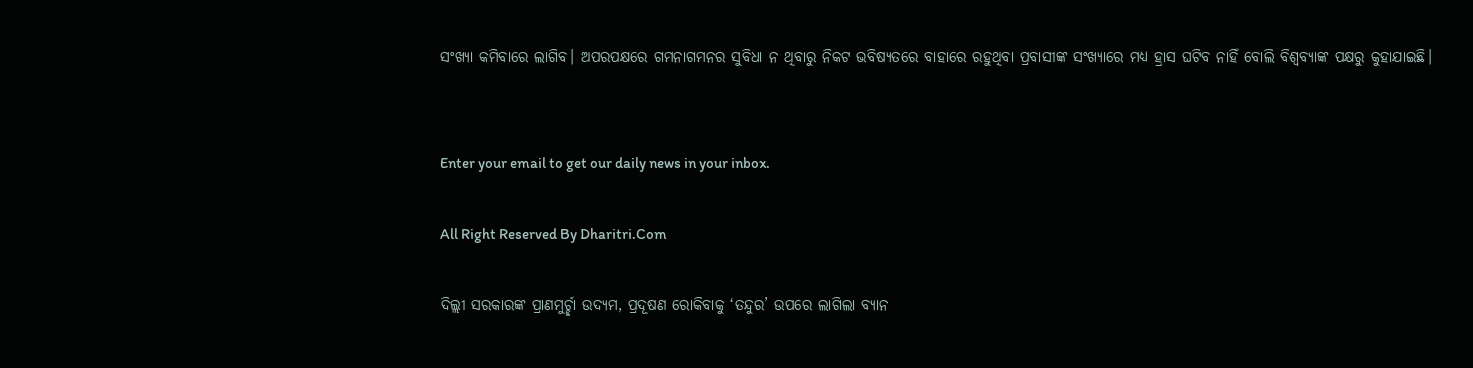ସଂଖ୍ୟା କମିବାରେ ଲାଗିବ। ଅପରପକ୍ଷରେ ଗମନାଗମନର ସୁବିଧା ନ ଥିବାରୁ ନିକଟ ଭବିଷ୍ୟତରେ ବାହାରେ ରହୁଥିବା ପ୍ରବାସୀଙ୍କ ସଂଖ୍ୟାରେ ମଧ୍ୟ ହ୍ରାସ ଘଟିବ ନାହିଁ ବୋଲି ବିଶ୍ୱବ୍ୟାଙ୍କ ପକ୍ଷରୁ କୁହାଯାଇଛି।


Enter your email to get our daily news in your inbox.

All Right Reserved By Dharitri.Com

ଦିଲ୍ଲୀ ସରକାରଙ୍କ ପ୍ରାଣମୁର୍ଚ୍ଛା ଉଦ୍ୟମ, ପ୍ରଦୂଷଣ ରୋକିବାକୁ ‘ତନ୍ଦୁର’ ଉପରେ ଲାଗିଲା ବ୍ୟାନ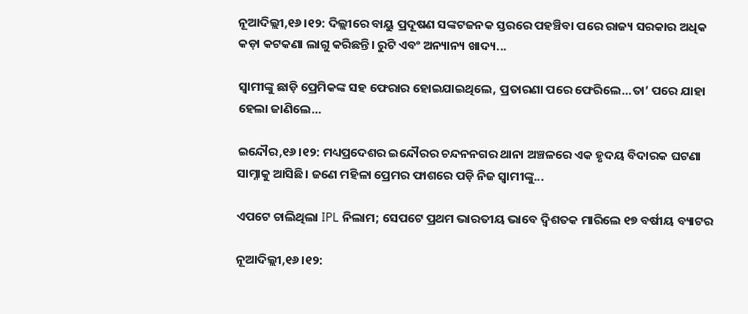ନୂଆଦିଲ୍ଲୀ,୧୬।୧୨: ଦିଲ୍ଲୀରେ ବାୟୁ ପ୍ରଦୂଷଣ ସଙ୍କଟଜନକ ସ୍ତରରେ ପହଞ୍ଚିବା ପରେ ରାଜ୍ୟ ସରକାର ଅଧିକ କଡ଼ା କଟକଣା ଲାଗୁ କରିଛନ୍ତି। ରୁଟି ଏବଂ ଅନ୍ୟାନ୍ୟ ଖାଦ୍ୟ...

ସ୍ବାମୀଙ୍କୁ ଛାଡ଼ି ପ୍ରେମିକଙ୍କ ସହ ଫେରାର ହୋଇଯାଇଥିଲେ, ପ୍ରତାରଣା ପରେ ଫେରିଲେ…ତା’ ପରେ ଯାହା ହେଲା ଜାଣିଲେ…

ଇନ୍ଦୌର,୧୬।୧୨: ମଧ୍ୟପ୍ରଦେଶର ଇନ୍ଦୌରର ଚନ୍ଦନନଗର ଥାନା ଅଞ୍ଚଳରେ ଏକ ହୃଦୟ ବିଦାରକ ଘଟଣା ସାମ୍ନାକୁ ଆସିଛି। ଜଣେ ମହିଳା ପ୍ରେମର ଫାଶରେ ପଡ଼ି ନିଜ ସ୍ବାମୀଙ୍କୁ...

ଏପଟେ ଚାଲିଥିଲା IPL ନିଲାମ; ସେପଟେ ପ୍ରଥମ ଭାରତୀୟ ଭାବେ ଦ୍ୱିଶତକ ମାରିଲେ ୧୭ ବର୍ଷୀୟ ବ୍ୟାଟର

ନୂଆଦିଲ୍ଲୀ,୧୬।୧୨: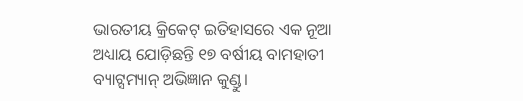ଭାରତୀୟ କ୍ରିକେଟ୍ ଇତିହାସରେ ଏକ ନୂଆ ଅଧ୍ୟାୟ ଯୋଡ଼ିଛନ୍ତି ୧୭ ବର୍ଷୀୟ ବାମହାତୀ ବ୍ୟାଟ୍ସମ୍ୟାନ୍ ଅଭିଜ୍ଞାନ କୁଣ୍ଡୁ।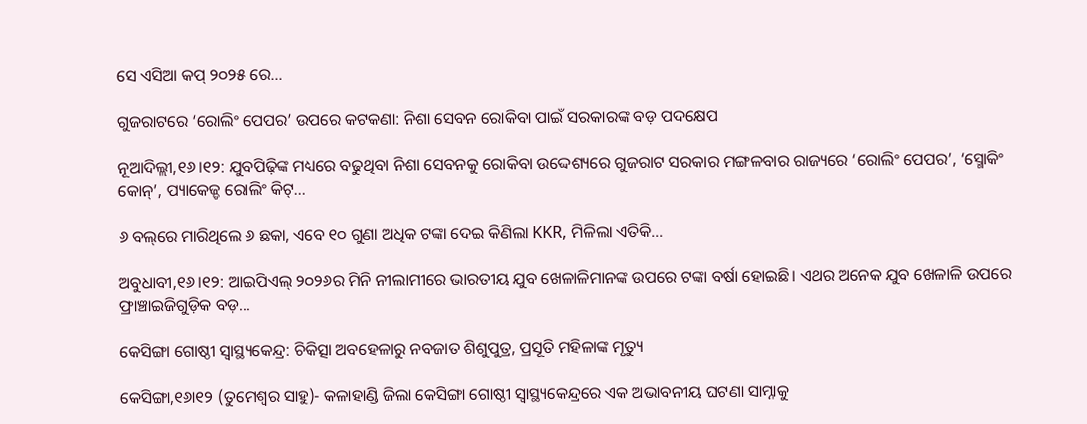ସେ ଏସିଆ କପ୍ ୨୦୨୫ ରେ...

ଗୁଜରାଟରେ ‘ରୋଲିଂ ପେପର’ ଉପରେ କଟକଣା: ନିଶା ସେବନ ରୋକିବା ପାଇଁ ସରକାରଙ୍କ ବଡ଼ ପଦକ୍ଷେପ

ନୂଆଦିଲ୍ଲୀ,୧୬।୧୨: ଯୁବପିଢ଼ିଙ୍କ ମଧ୍ୟରେ ବଢୁଥିବା ନିଶା ସେବନକୁ ରୋକିବା ଉଦ୍ଦେଶ୍ୟରେ ଗୁଜରାଟ ସରକାର ମଙ୍ଗଳବାର ରାଜ୍ୟରେ ‘ରୋଲିଂ ପେପର’, ‘ସ୍ମୋକିଂ କୋନ୍’, ପ୍ୟାକେଜ୍ଡ ରୋଲିଂ କିଟ୍...

୬ ବଲ୍‌ରେ ମାରିଥିଲେ ୬ ଛକା, ଏବେ ୧୦ ଗୁଣା ଅଧିକ ଟଙ୍କା ଦେଇ କିଣିଲା KKR, ମିଳିଲା ଏତିକି…

ଅବୁଧାବୀ,୧୬।୧୨: ଆଇପିଏଲ୍‌ ୨୦୨୬ର ମିନି ନୀଲାମୀରେ ଭାରତୀୟ ଯୁବ ଖେଳାଳିମାନଙ୍କ ଉପରେ ଟଙ୍କା ବର୍ଷା ହୋଇଛି। ଏଥର ଅନେକ ଯୁବ ଖେଳାଳି ଉପରେ ଫ୍ରାଞ୍ଚାଇଜିଗୁଡ଼ିକ ବଡ଼...

କେସିଙ୍ଗା ଗୋଷ୍ଠୀ ସ୍ବାସ୍ଥ୍ୟକେନ୍ଦ୍ର: ଚିକିତ୍ସା ଅବହେଳାରୁ ନବଜାତ ଶିଶୁପୁତ୍ର, ପ୍ରସୂତି ମହିଳାଙ୍କ ମୃତ୍ୟୁ

କେସିଙ୍ଗା,୧୬ା୧୨ (ତୁମେଶ୍ୱର ସାହୁ)- କଳାହାଣ୍ଡି ଜିଲା କେସିଙ୍ଗା ଗୋଷ୍ଠୀ ସ୍ବାସ୍ଥ୍ୟକେନ୍ଦ୍ରରେ ଏକ ଅଭାବନୀୟ ଘଟଣା ସାମ୍ନାକୁ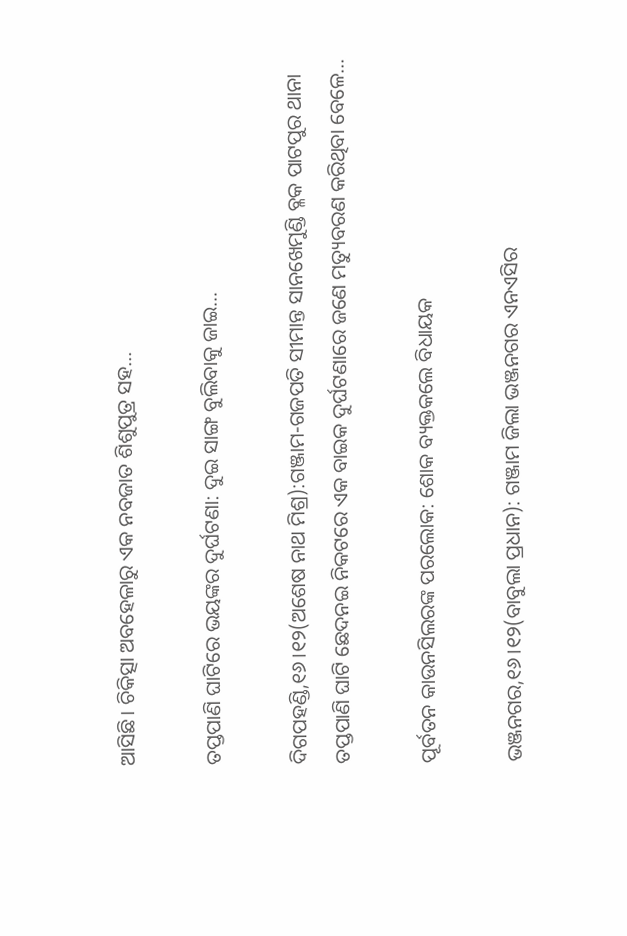ଆସିଛି। ଚିକିତ୍ସା ଅବହେଳାରୁ ଏକ ନବଜାତ ଶିଶୁପୁତ୍ର ସହ...

ତପ୍ତପାଣି ଘାଟିରେ ଭୟଙ୍କର ଦୁର୍ଘଟଣା: ଦୁଇ ସାଙ୍ଗ ବୁଲିବାକୁ ଜାଇ…

ଦିଗପହଣ୍ଡି,୧୬।୧୨(ଅଶେଷ ନାଥ ମିଶ୍ର):ଗଞ୍ଜାମ-ଗଜପତି ସୀମାନ୍ତ ସାନଖେମୁଣ୍ଡି ବ୍ଳକ ପାଟପୁର ଥାନା ତପ୍ତପାଣି ଘାଟି ଛେଦନଇ ନିକଟରେ ଏକ ବାଇକ ଦୁର୍ଘଟଣାରେ ଜଣେ ମତ୍ୟୁବରଣ କରିଥିବା ବେଳେ...

ପୂର୍ବତନ କାଉନସିଲରଙ୍କ ପରଲୋକ: ଶୋକ ବ୍ୟକ୍ତକଲେ ବିଧାୟକ

ଭଞ୍ଜନଗର,୧୬।୧୨(ବାବୁଲା ପ୍ରଧାନ): ଗଞ୍ଜାମ ଜିଲା ଭଞ୍ଜନଗର ଏନଏସିର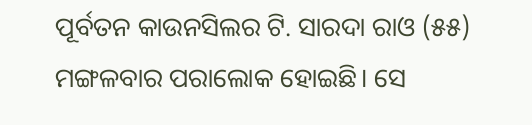ପୂର୍ବତନ କାଉନସିଲର ଟି. ସାରଦା ରାଓ (୫୫) ମଙ୍ଗଳବାର ପରାଲୋକ ହୋଇଛି। ସେ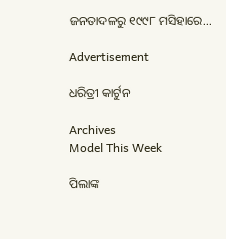ଜନତାଦଳରୁ ୧୯୯୮ ମସିହାରେ...

Advertisement

ଧରିତ୍ରୀ କାର୍ଟୁନ

Archives
Model This Week

ପିଲାଙ୍କ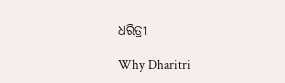ଧରିତ୍ରୀ

Why Dharitri